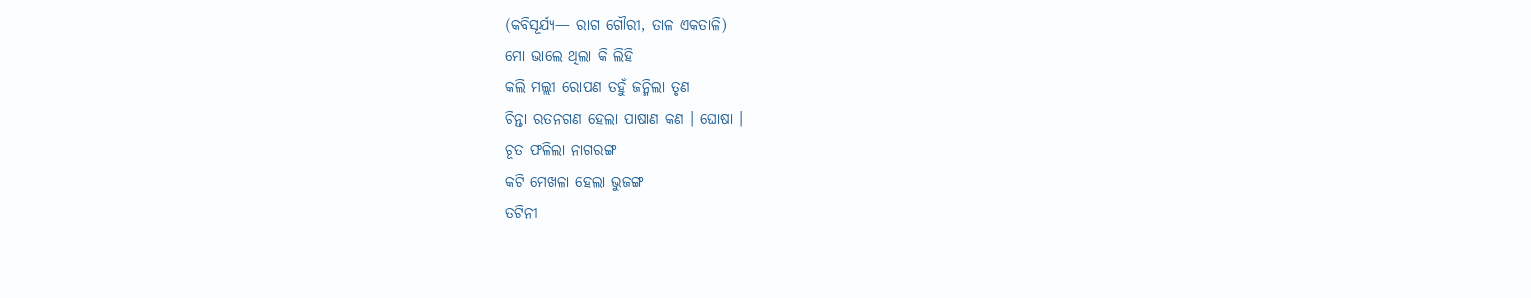(କବିସୂର୍ଯ୍ୟ— ରାଗ ଗୌରୀ, ତାଳ ଏକତାଳି)
ମୋ ଭାଲେ ଥିଲା କି ଲିହି
କଲି ମଲ୍ଲୀ ରୋପଣ ତହୁଁ ଜନ୍ମିଲା ତୃଣ
ଚିନ୍ତା ରତନଗଣ ହେଲା ପାଷାଣ କଣ । ଘୋଷା ।
ଚୂତ ଫଳିଲା ନାଗରଙ୍ଗ
କଟି ମେଖଳା ହେଲା ଭୁଜଙ୍ଗ
ତଟିନୀ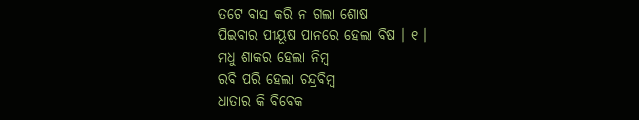ତଟେ ବାସ କରି ନ ଗଲା ଶୋଷ
ପିଇବାର ପୀୟୂଷ ପାନରେ ହେଲା ବିଷ । ୧ ।
ମଧୁ ଶାକର ହେଲା ନିମ୍ବ
ରବି ପରି ହେଲା ଚନ୍ଦ୍ରବିମ୍ବ
ଧାତାର କି ବିବେକ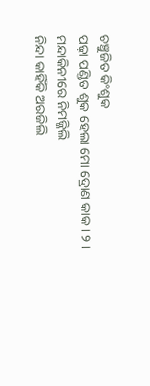ଚଞ୍ଚୁଜିତ କିଂଶୁକ
ପଢ଼ା ପଣ୍ଡିତ ଶୁକ ହେଲା ମୋ ଦ୍ରୋଣ କାକ । ୨ ।
ମନ୍ଦାକିନୀରେ ନିମଜ୍ଜିଲି
ନିନ୍ଦା କାହିଁକି ଅରଜିଲି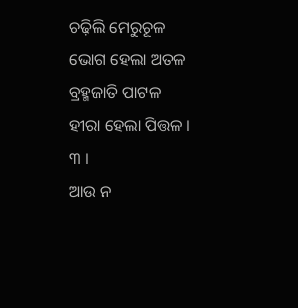ଚଢ଼ିଲି ମେରୁଚୂଳ ଭୋଗ ହେଲା ଅତଳ
ବ୍ରହ୍ମଜାତି ପାଟଳ ହୀରା ହେଲା ପିତ୍ତଳ । ୩ ।
ଆଉ ନ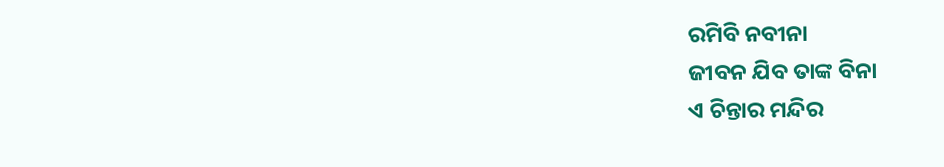ରମିବି ନବୀନା
ଜୀବନ ଯିବ ତାଙ୍କ ବିନା
ଏ ଚିନ୍ତାର ମନ୍ଦିର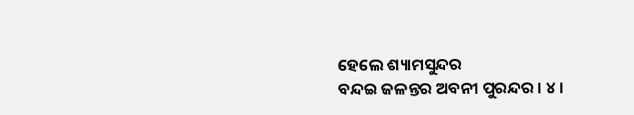ହେଲେ ଶ୍ୟାମସୁନ୍ଦର
ବନ୍ଦଇ ଜଳନ୍ତର ଅବନୀ ପୁରନ୍ଦର । ୪ ।